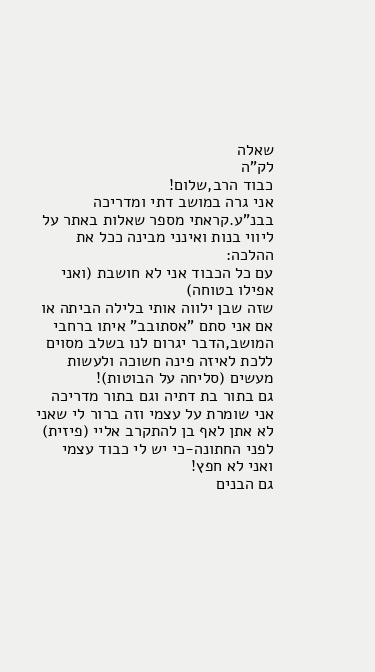שאלה
לק"ה
כבוד הרב,שלום!
אני גרה במושב דתי ומדריכה בבנ"ע.קראתי מספר שאלות באתר על ליווי בנות ואינני מבינה ככל את ההלכה:
עם כל הכבוד אני לא חושבת (ואני אפילו בטוחה)
שזה שבן ילווה אותי בלילה הביתה או אם אני סתם "אסתובב" איתו ברחבי המושב,הדבר יגרום לנו בשלב מסוים ללכת לאיזה פינה חשוכה ולעשות מעשים (סליחה על הבוטות)!
גם בתור בת דתיה וגם בתור מדריכה אני שומרת על עצמי וזה ברור לי שאני לא אתן לאף בן להתקרב אליי (פיזית) לפני החתונה-כי יש לי כבוד עצמי ואני לא חפץ!
גם הבנים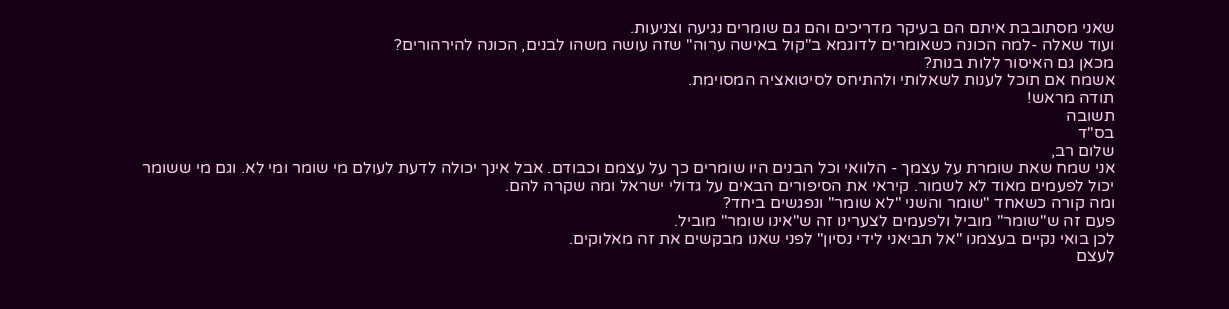שאני מסתובבת איתם הם בעיקר מדריכים והם גם שומרים נגיעה וצניעות.
ועוד שאלה -למה הכונה כשאומרים לדוגמא ב"קול באישה ערוה" שזה עושה משהו לבנים, הכונה להירהורים?
מכאן גם האיסור ללות בנות?
אשמח אם תוכל לענות לשאלותי ולהתיחס לסיטואציה המסוימת.
תודה מראש!
תשובה
בס"ד
שלום רב,
אני שמח שאת שומרת על עצמך - הלוואי וכל הבנים היו שומרים כך על עצמם וכבודם. אבל אינך יכולה לדעת לעולם מי שומר ומי לא. וגם מי ששומר יכול לפעמים מאוד לא לשמור. קיראי את הסיפורים הבאים על גדולי ישראל ומה שקרה להם.
ומה קורה כשאחד "שומר והשני "לא שומר" ונפגשים ביחד?
פעם זה ש"שומר" מוביל ולפעמים לצערינו זה ש"אינו שומר" מוביל.
לכן בואי נקיים בעצמנו "אל תביאני לידי נסיון" לפני שאנו מבקשים את זה מאלוקים.
לעצם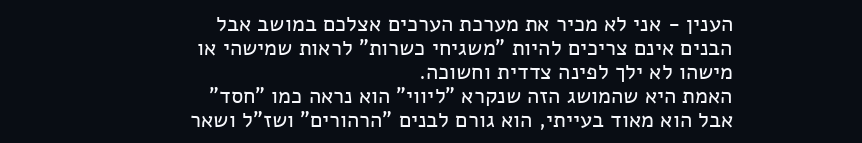הענין - אני לא מכיר את מערכת הערכים אצלכם במושב אבל הבנים אינם צריכים להיות "משגיחי כשרות" לראות שמישהי או מישהו לא ילך לפינה צדדית וחשוכה.
האמת היא שהמושג הזה שנקרא "ליווי" הוא נראה כמו "חסד" אבל הוא מאוד בעייתי, הוא גורם לבנים "הרהורים" ושז"ל ושאר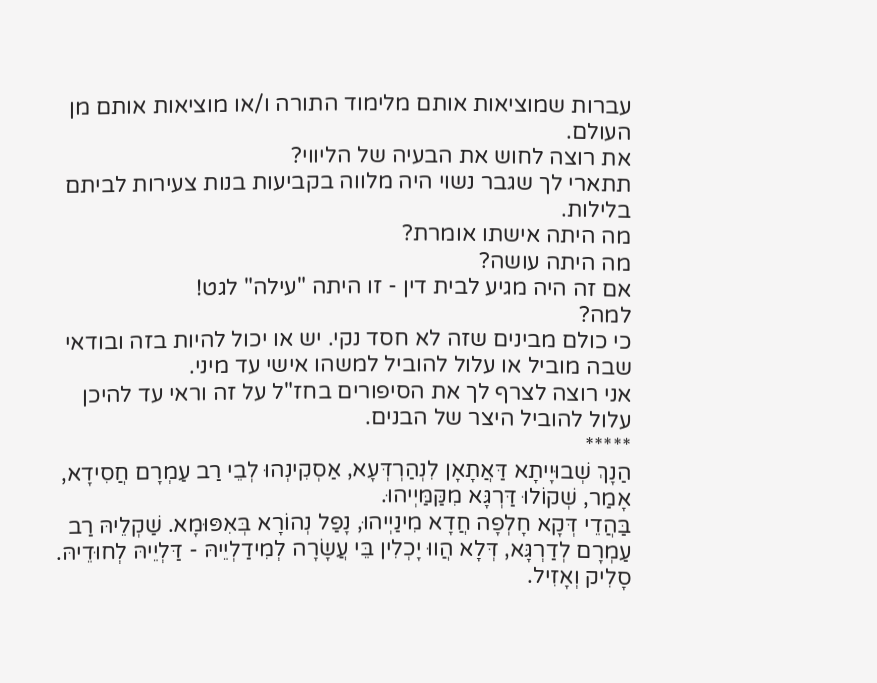עברות שמוציאות אותם מלימוד התורה ו/או מוציאות אותם מן העולם.
את רוצה לחוש את הבעיה של הליווי?
תתארי לך שגבר נשוי היה מלווה בקביעות בנות צעירות לביתם בלילות.
מה היתה אישתו אומרת?
מה היתה עושה?
אם זה היה מגיע לבית דין - זו היתה "עילה" לגט!
למה?
כי כולם מבינים שזה לא חסד נקי. יש או יכול להיות בזה ובודאי שבה מוביל או עלול להוביל למשהו אישי עד מיני.
אני רוצה לצרף לך את הסיפורים בחז"ל על זה וראי עד להיכן עלול להוביל היצר של הבנים.
*****
הַנָךְ שְׁבוּיָיתָא דַּאֲתָאָן לִנְהַרְדְּעָא, אַסְקִינְהוּ לְבֵי רַב עַמְרָם חֲסִידָא,
אָמַר, שְׁקוֹלוּ דַּרְגָּא מִקַּמַּיְיהוּ.
בַּהֲדֵי דְּקָא חָלְפָה חֲדָא מִינַיְיהוּ, נָפַל נְהוֹרָא בְּאִפּוּמָא. שַׁקְלֵיהּ רַב עַמְרָם לְדַרְגָּא, דְּלָא הֲווּ יָכְלִין בֵּי עֲשָׂרָה לְמִידַלְיֵיהּ - דַּלְיֵיהּ לְחוּדֵיהּ. סָלִיק וְאָזִיל.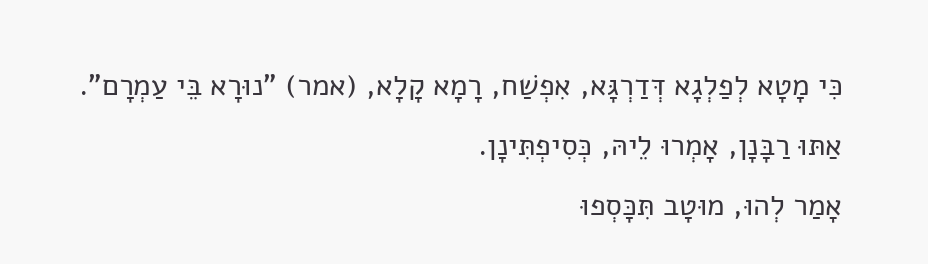כִּי מָטָא לְפַלְגָא דְּדַרְגָּא, אִפְשַׁח, רָמָא קָלָא, (אמר) "נוּרָא בֵּי עַמְרָם".
אַתּוּ רַבָּנָן, אָמְרוּ לֵיהּ, כְּסִיפְתִּינָן.
אָמַר לְהוּ, מוּטָב תִּכָּסְפוּ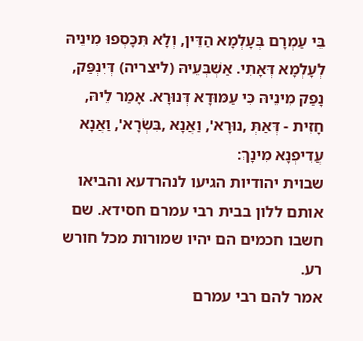בֵּי עַמְרָם בְּעָלְמָא הַדֵּין, וְלָא תִּכָּסְפוּ מִינֵיהּ לְעָלְמָא דְּאָתִי. אַשְׁבְּעֵיהּ (ליצריה) דְּיִנְפַּק, נָפַק מִינֵיהּ כִּי עַמּוּדָא דְּנוּרָא. אָמַר לֵיהּ, חָזִית - דְּאַתְּ ,נוּרָא', וַאֲנָא ,בִּשְׂרָא', וַאֲנָא עֲדִיפְנָא מִינָךְ:
שבוית יהודיות הגיעו לנהרדעא והביאו אותם ללון בבית רבי עמרם חסידא. שם חשבו חכמים הם יהיו שמורות מכל חורש רע.
אמר להם רבי עמרם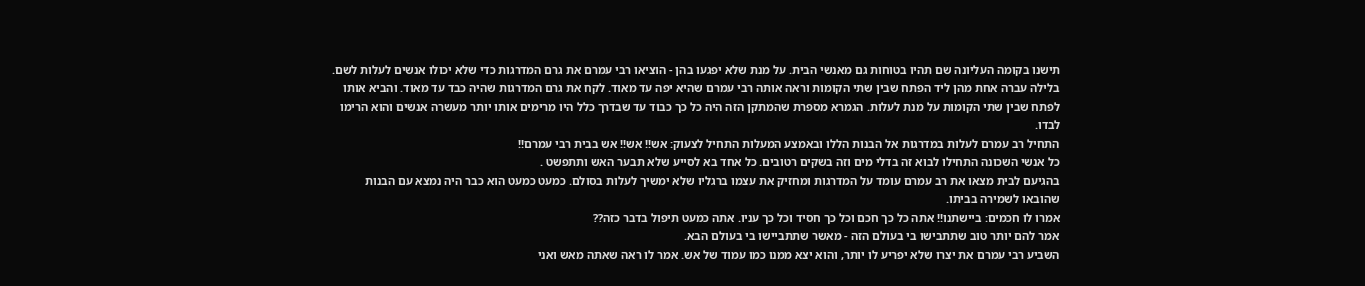תישנו בקומה העליונה שם תהיו בטוחות גם מאנשי הבית. על מנת שלא יפגעו בהן - הוציאו רבי עמרם את גרם המדרגות כדי שלא יכולו אנשים לעלות לשם.
בלילה עברה אחת מהן ליד הפתח שבין שתי הקומות וראה אותה רבי עמרם שהיא יפה עד מאוד. לקח את גרם המדרגות שהיה כבד עד מאוד. והביא אותו לפתח שבין שתי הקומות על מנת לעלות. הגמרא מספרת שהמתקן הזה היה כל כך כבוד עד שבדרך כלל היו מרימים אותו יותר מעשרה אנשים והוא הרימו לבדו.
התחיל רב עמרם לעלות במדרגות אל הבנות הללו ובאמצע המעלות התחיל לצעוק: אש!! אש!! אש בבית רבי עמרם!!
כל אנשי השכונה התחילו לבוא זה בדלי מים וזה בשקים רטובים. כל אחד בא לסייע שלא תבער האש ותתפשט .
בהגיעם לבית מצאו את רב עמרם עומד על המדרגות ומחזיק את עצמו ברגליו שלא ימשיך לעלות בסולם. כמעט כמעט הוא כבר היה נמצא עם הבנות שהובאו לשמירה בביתו.
אמרו לו חכמים: ביישתנו!! אתה כל כך חכם וכל כך חסיד וכל כך עניו. אתה כמעט תיפול בדבר כזה??
אמר להם יותר טוב שתתבישו בי בעולם הזה - מאשר שתתביישו בי בעולם הבא.
השביע רבי עמרם את יצרו שלא יפריע לו יותר, והוא יצא ממנו כמו עמוד של אש. אמר לו ראה שאתה מאש ואני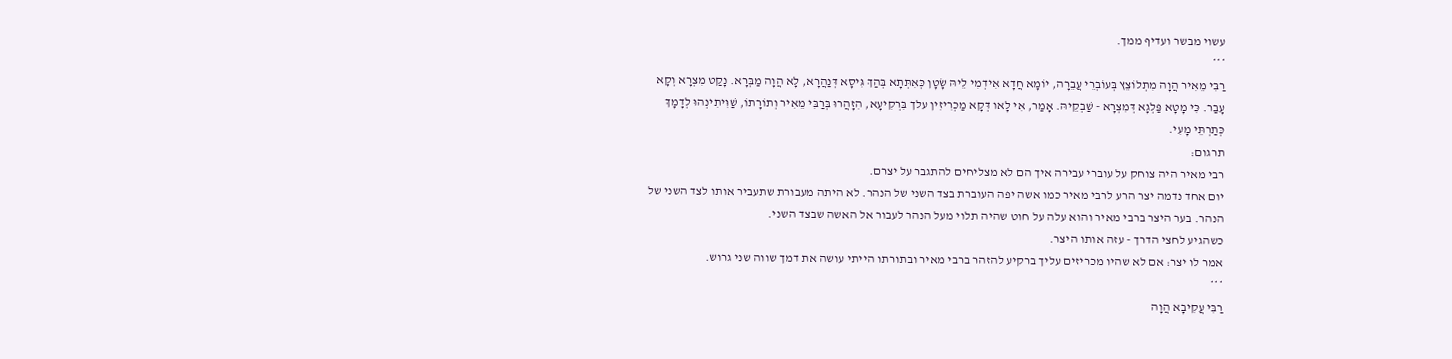עשוי מבשר ועדיף ממך.
***
רַבִּי מֵאִיר הֲוָה מִתְלוֹצֵץ בְּעוֹבְרֵי עֲבֵרָה, יוֹמָא חֲדָא אִידְמִי לֵיהּ שָׂטָן כְּאִתְּתָא בְּהַךְ גִּיסָא דְּנַהֲרָא, לָא הֲוָה מַבְּרָא. נָקַט מִצְרָא וְקָא עָבַר. כִּי מָטָא פַּלְגָא דְּמִצְרָא - שַׁבְקֵיהּ. אָמַר, אִי לָאו דְּקָא מַכְרִיזִין עלך בִּרְקִיעָא, הִזָהֲרוּ בְּרַבִּי מֵאִיר וְתוֹרָתוֹ, שַׁוִּיתִינְהוּ לְדָמָךְ כְּתַרְתֵּי מָעִי.
תרגום:
רבי מאיר היה צוחק על עוברי עבירה איך הם לא מצליחים להתגבר על יצרם.
יום אחד נדמה יצר הרע לרבי מאיר כמו אשה יפה העוברת בצד השני של הנהר. לא היתה מעבורת שתעביר אותו לצד השני של הנהר. בער היצר ברבי מאיר והוא עלה על חוט שהיה תלוי מעל הנהר לעבור אל האשה שבצד השני.
כשהגיע לחצי הדרך - עזה אותו היצר.
אמר לו יצר: אם לא שהיו מכריזים עליך ברקיע להזהר ברבי מאיר ובתורתו הייתי עושה את דמך שווה שני גרוש.
***
רַבִּי עֲקִיבָא הֲוָה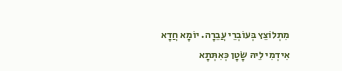מִתְלוֹצֵץ בְּעוֹבְרֵי עֲבֵרָה. יוֹמָא חֲדָא אִידְמִי לֵיהּ שָׂטָן כְּאִתְּתָא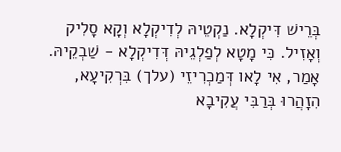בְּרֵישׁ דִּיקְלָא. נַקְטֵיהּ לְדִיקְלָא וְקָא סָלִיק וְאָזִיל. כִּי מָטָא לְפַלְגֵיהּ דְּדִיקְלָא - שַׁבְקֵיהּ. אָמַר, אִי לָאו דְּמַכְרִיזֵי (עלך) בִּרְקִיעָא, הִזָהֲרוּ בְּרַבִּי עֲקִיבָא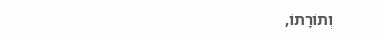וְתוֹרָתוֹ,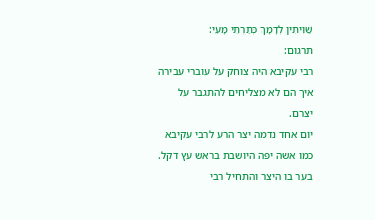שַׁוִיתִין לְדָמָךְ כְּתַרְתֵּי מָעִי:
תרגום:
רבי עקיבא היה צוחק על עוברי עבירה איך הם לא מצליחים להתגבר על יצרם.
יום אחד נדמה יצר הרע לרבי עקיבא כמו אשה יפה היושבת בראש עץ דקל. בער בו היצר והתחיל רבי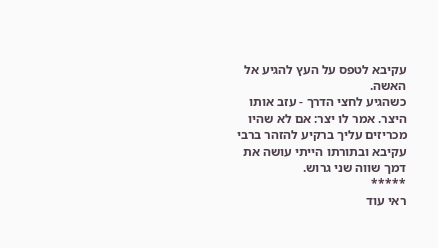עקיבא לטפס על העץ להגיע אל האשה.
כשהגיע לחצי הדרך - עזב אותו היצר. אמר לו יצר: אם לא שהיו מכריזים עליך ברקיע להזהר ברבי עקיבא ובתורתו הייתי עושה את דמך שווה שני גרוש.
*****
ראי עוד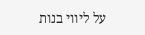על ליווי בנות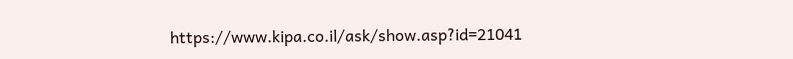https://www.kipa.co.il/ask/show.asp?id=21041